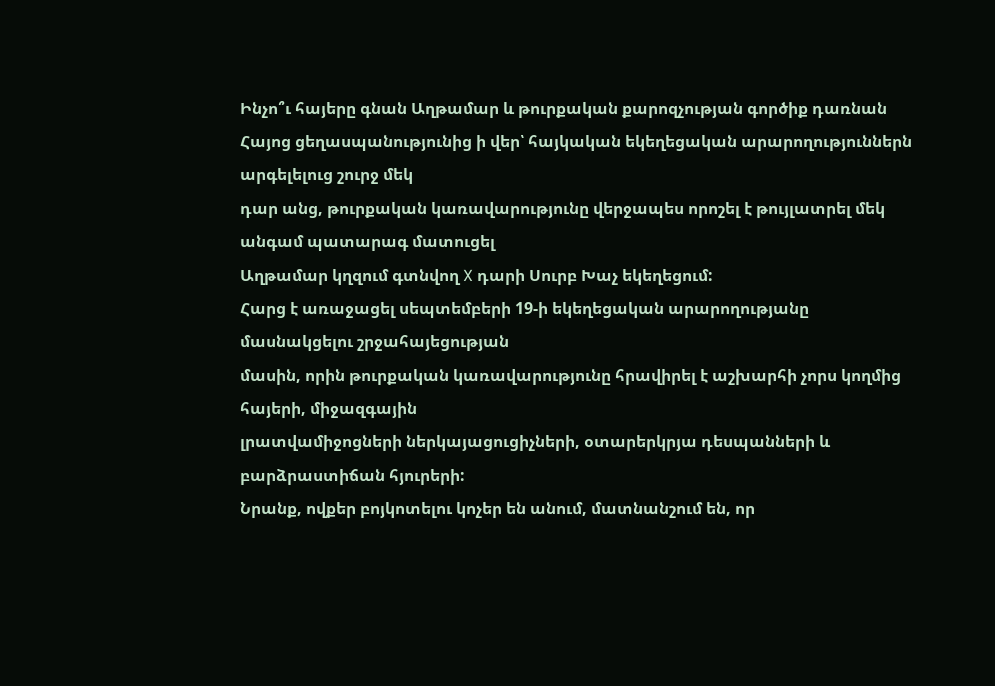Ինչո՞ւ հայերը գնան Աղթամար և թուրքական քարոզչության գործիք դառնան
Հայոց ցեղասպանությունից ի վեր՝ հայկական եկեղեցական արարողություններն արգելելուց շուրջ մեկ
դար անց, թուրքական կառավարությունը վերջապես որոշել է թույլատրել մեկ անգամ պատարագ մատուցել
Աղթամար կղզում գտնվող X դարի Սուրբ Խաչ եկեղեցում:
Հարց է առաջացել սեպտեմբերի 19-ի եկեղեցական արարողությանը մասնակցելու շրջահայեցության
մասին, որին թուրքական կառավարությունը հրավիրել է աշխարհի չորս կողմից հայերի, միջազգային
լրատվամիջոցների ներկայացուցիչների, օտարերկրյա դեսպանների և բարձրաստիճան հյուրերի:
Նրանք, ովքեր բոյկոտելու կոչեր են անում, մատնանշում են, որ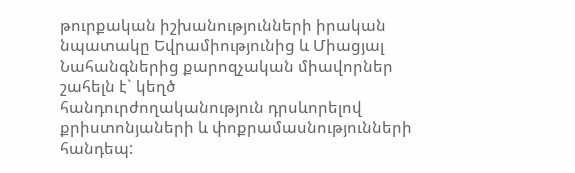թուրքական իշխանությունների իրական
նպատակը Եվրամիությունից և Միացյալ Նահանգներից քարոզչական միավորներ շահելն է` կեղծ
հանդուրժողականություն դրսևորելով քրիստոնյաների և փոքրամասնությունների հանդեպ: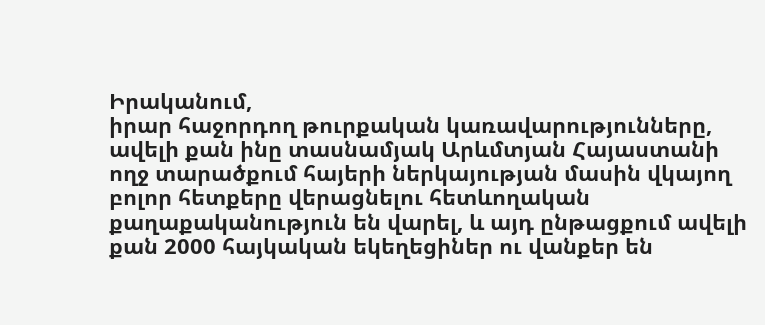Իրականում,
իրար հաջորդող թուրքական կառավարությունները, ավելի քան ինը տասնամյակ Արևմտյան Հայաստանի
ողջ տարածքում հայերի ներկայության մասին վկայող բոլոր հետքերը վերացնելու հետևողական
քաղաքականություն են վարել, և այդ ընթացքում ավելի քան 2000 հայկական եկեղեցիներ ու վանքեր են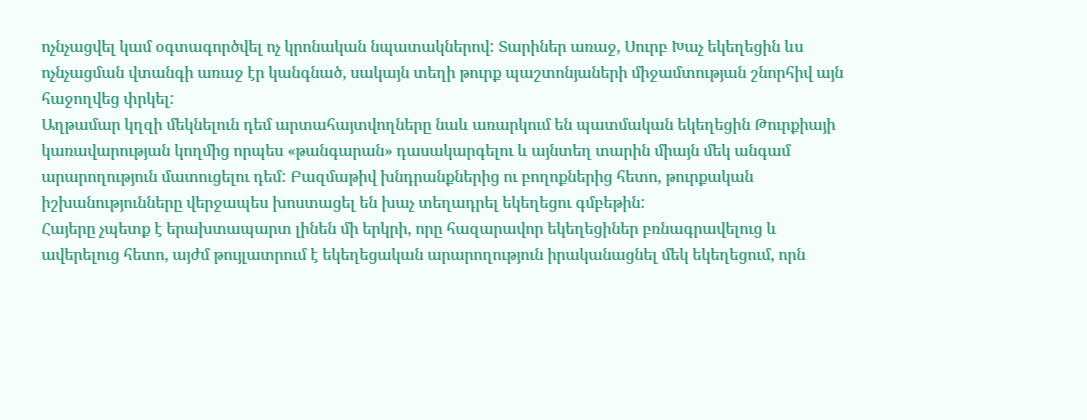ոչնչացվել կամ օգտագործվել ոչ կրոնական նպատակներով: Տարիներ առաջ, Սուրբ Խաչ եկեղեցին ևս
ոչնչացման վտանգի առաջ էր կանգնած, սակայն տեղի թուրք պաշտոնյաների միջամտության շնորհիվ այն
հաջողվեց փրկել:
Աղթամար կղզի մեկնելուն դեմ արտահայտվողները նաև առարկում են պատմական եկեղեցին Թուրքիայի
կառավարության կողմից որպես «թանգարան» դասակարգելու և այնտեղ տարին միայն մեկ անգամ
արարողություն մատուցելու դեմ: Բազմաթիվ խնդրանքներից ու բողոքներից հետո, թուրքական
իշխանությունները վերջապես խոստացել են խաչ տեղադրել եկեղեցու գմբեթին:
Հայերը չպետք է երախտապարտ լինեն մի երկրի, որը հազարավոր եկեղեցիներ բռնագրավելուց և
ավերելուց հետո, այժմ թույլատրում է եկեղեցական արարողություն իրականացնել մեկ եկեղեցում, որն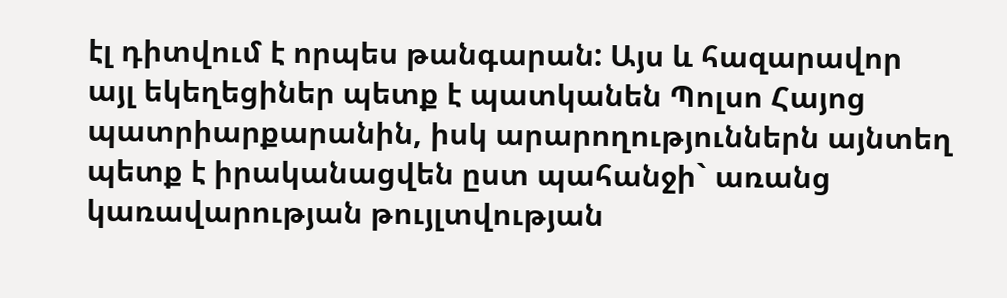էլ դիտվում է որպես թանգարան: Այս և հազարավոր այլ եկեղեցիներ պետք է պատկանեն Պոլսո Հայոց
պատրիարքարանին, իսկ արարողություններն այնտեղ պետք է իրականացվեն ըստ պահանջի` առանց
կառավարության թույլտվության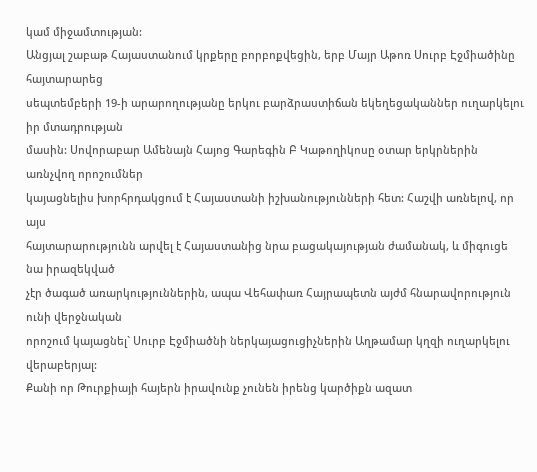կամ միջամտության:
Անցյալ շաբաթ Հայաստանում կրքերը բորբոքվեցին, երբ Մայր Աթոռ Սուրբ Էջմիածինը հայտարարեց
սեպտեմբերի 19-ի արարողությանը երկու բարձրաստիճան եկեղեցականներ ուղարկելու իր մտադրության
մասին: Սովորաբար Ամենայն Հայոց Գարեգին Բ Կաթողիկոսը օտար երկրներին առնչվող որոշումներ
կայացնելիս խորհրդակցում է Հայաստանի իշխանությունների հետ: Հաշվի առնելով, որ այս
հայտարարությունն արվել է Հայաստանից նրա բացակայության ժամանակ, և միգուցե նա իրազեկված
չէր ծագած առարկություններին, ապա Վեհափառ Հայրապետն այժմ հնարավորություն ունի վերջնական
որոշում կայացնել` Սուրբ Էջմիածնի ներկայացուցիչներին Աղթամար կղզի ուղարկելու վերաբերյալ:
Քանի որ Թուրքիայի հայերն իրավունք չունեն իրենց կարծիքն ազատ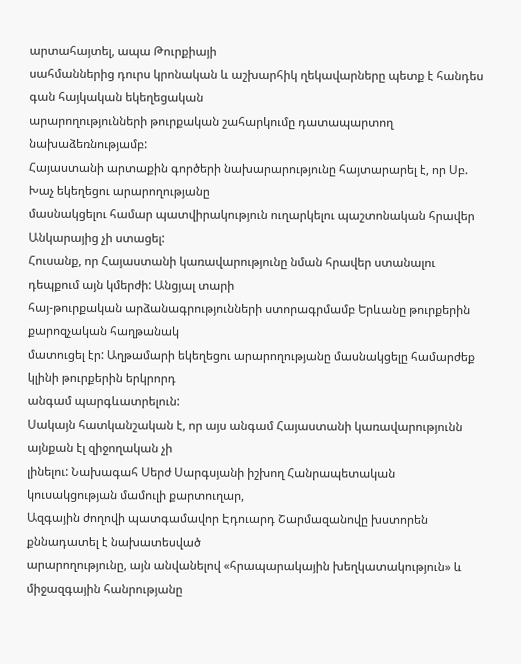արտահայտել, ապա Թուրքիայի
սահմաններից դուրս կրոնական և աշխարհիկ ղեկավարները պետք է հանդես գան հայկական եկեղեցական
արարողությունների թուրքական շահարկումը դատապարտող նախաձեռնությամբ:
Հայաստանի արտաքին գործերի նախարարությունը հայտարարել է, որ Սբ. Խաչ եկեղեցու արարողությանը
մասնակցելու համար պատվիրակություն ուղարկելու պաշտոնական հրավեր Անկարայից չի ստացել:
Հուսանք, որ Հայաստանի կառավարությունը նման հրավեր ստանալու դեպքում այն կմերժի: Անցյալ տարի
հայ-թուրքական արձանագրությունների ստորագրմամբ Երևանը թուրքերին քարոզչական հաղթանակ
մատուցել էր: Աղթամարի եկեղեցու արարողությանը մասնակցելը համարժեք կլինի թուրքերին երկրորդ
անգամ պարգևատրելուն:
Սակայն հատկանշական է, որ այս անգամ Հայաստանի կառավարությունն այնքան էլ զիջողական չի
լինելու: Նախագահ Սերժ Սարգսյանի իշխող Հանրապետական կուսակցության մամուլի քարտուղար,
Ազգային ժողովի պատգամավոր Էդուարդ Շարմազանովը խստորեն քննադատել է նախատեսված
արարողությունը, այն անվանելով «հրապարակային խեղկատակություն» և միջազգային հանրությանը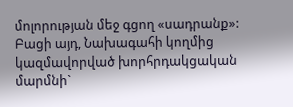մոլորության մեջ գցող «սադրանք»:
Բացի այդ, Նախագահի կողմից կազմավորված խորհրդակցական մարմնի`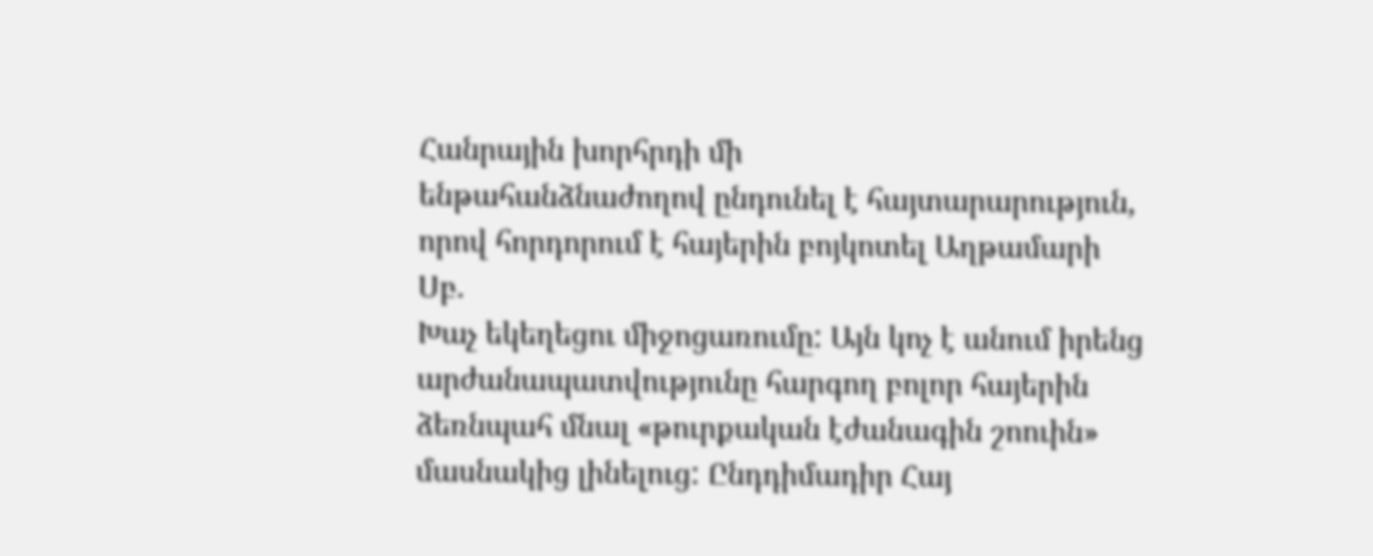Հանրային խորհրդի մի
ենթահանձնաժողով ընդունել է հայտարարություն, որով հորդորում է հայերին բոյկոտել Աղթամարի Սբ.
Խաչ եկեղեցու միջոցառումը: Այն կոչ է անում իրենց արժանապատվությունը հարգող բոլոր հայերին
ձեռնպահ մնալ «թուրքական էժանագին շոուին» մասնակից լինելուց: Ընդդիմադիր Հայ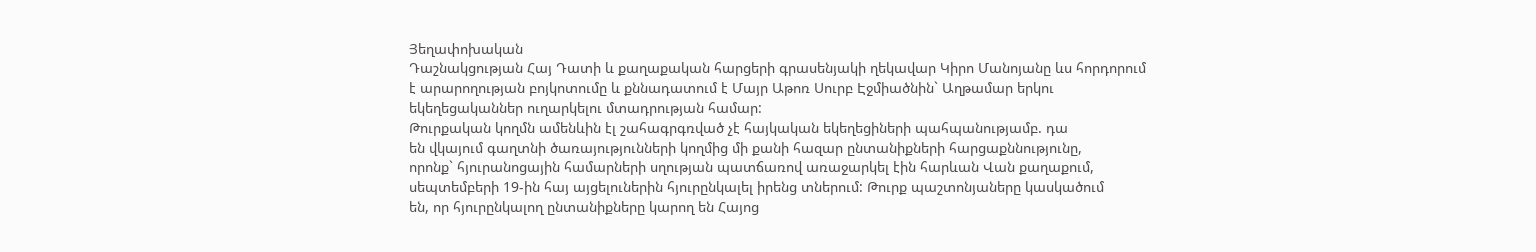Յեղափոխական
Դաշնակցության Հայ Դատի և քաղաքական հարցերի գրասենյակի ղեկավար Կիրո Մանոյանը ևս հորդորում
է արարողության բոյկոտումը և քննադատում է Մայր Աթոռ Սուրբ Էջմիածնին` Աղթամար երկու
եկեղեցականներ ուղարկելու մտադրության համար:
Թուրքական կողմն ամենևին էլ շահագրգռված չէ հայկական եկեղեցիների պահպանությամբ. դա
են վկայում գաղտնի ծառայությունների կողմից մի քանի հազար ընտանիքների հարցաքննությունը,
որոնք` հյուրանոցային համարների սղության պատճառով առաջարկել էին հարևան Վան քաղաքում,
սեպտեմբերի 19-ին հայ այցելուներին հյուրընկալել իրենց տներում: Թուրք պաշտոնյաները կասկածում
են, որ հյուրընկալող ընտանիքները կարող են Հայոց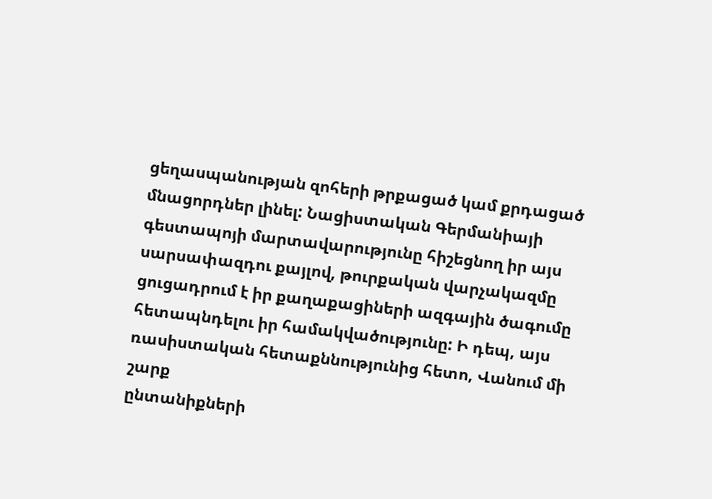ցեղասպանության զոհերի թրքացած կամ քրդացած
մնացորդներ լինել: Նացիստական Գերմանիայի գեստապոյի մարտավարությունը հիշեցնող իր այս
սարսափազդու քայլով, թուրքական վարչակազմը ցուցադրում է իր քաղաքացիների ազգային ծագումը
հետապնդելու իր համակվածությունը: Ի դեպ, այս ռասիստական հետաքննությունից հետո, Վանում մի շարք
ընտանիքների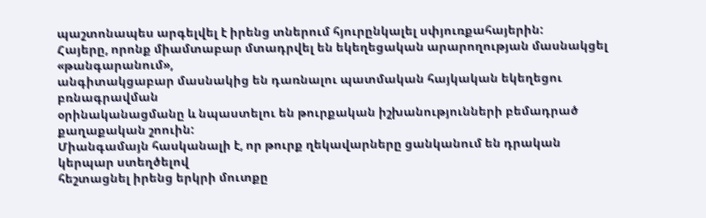պաշտոնապես արգելվել է իրենց տներում հյուրընկալել սփյուռքահայերին:
Հայերը, որոնք միամտաբար մտադրվել են եկեղեցական արարողության մասնակցել «թանգարանում»,
անգիտակցաբար մասնակից են դառնալու պատմական հայկական եկեղեցու բռնագրավման
օրինականացմանը և նպաստելու են թուրքական իշխանությունների բեմադրած քաղաքական շոուին:
Միանգամայն հասկանալի է, որ թուրք ղեկավարները ցանկանում են դրական կերպար ստեղծելով
հեշտացնել իրենց երկրի մուտքը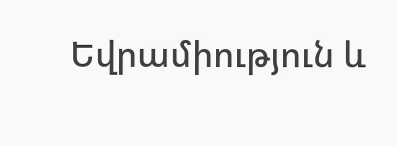Եվրամիություն և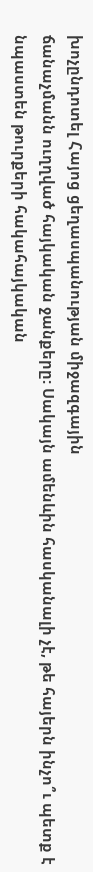խոչընդոտել Հայոց ցեղասպանության միջազգային
ճանաչմանն ուղղված հայկական ջանքերը: Սակայն ամենևին հասկանալի չէ, թե հայերն ինչո՞ւ պետք է
նպաստեն թուրքերի հակահայկական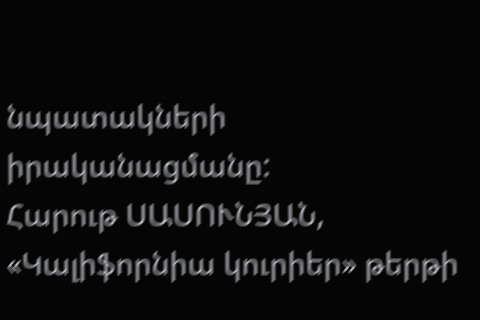նպատակների իրականացմանը:
Հարութ ՍԱՍՈՒՆՅԱՆ, «Կալիֆորնիա կուրիեր» թերթի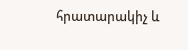հրատարակիչ և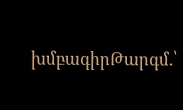խմբագիրԹարգմ.՝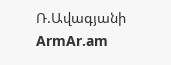Ռ.Ավագյանի
ArmAr.am